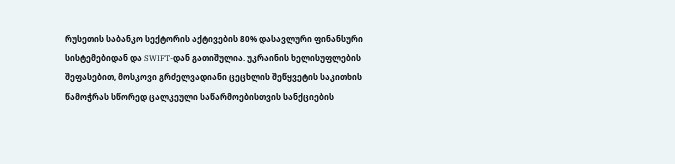რუსეთის საბანკო სექტორის აქტივების 80% დასავლური ფინანსური სისტემებიდან და SWIFT-დან გათიშულია. უკრაინის ხელისუფლების შეფასებით, მოსკოვი გრძელვადიანი ცეცხლის შეწყვეტის საკითხის წამოჭრას სწორედ ცალკეული საწარმოებისთვის სანქციების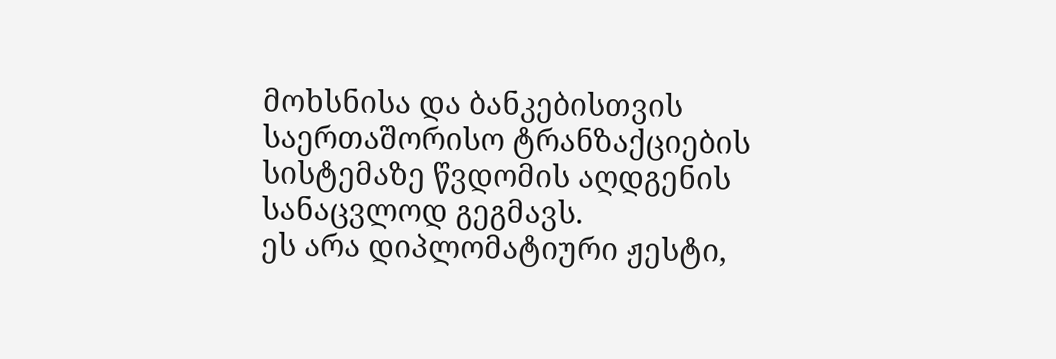მოხსნისა და ბანკებისთვის საერთაშორისო ტრანზაქციების სისტემაზე წვდომის აღდგენის სანაცვლოდ გეგმავს.
ეს არა დიპლომატიური ჟესტი,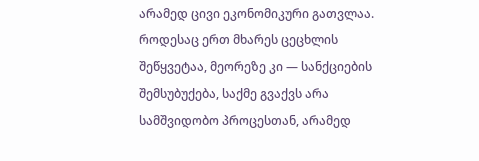არამედ ცივი ეკონომიკური გათვლაა. როდესაც ერთ მხარეს ცეცხლის შეწყვეტაა, მეორეზე კი — სანქციების შემსუბუქება, საქმე გვაქვს არა სამშვიდობო პროცესთან, არამედ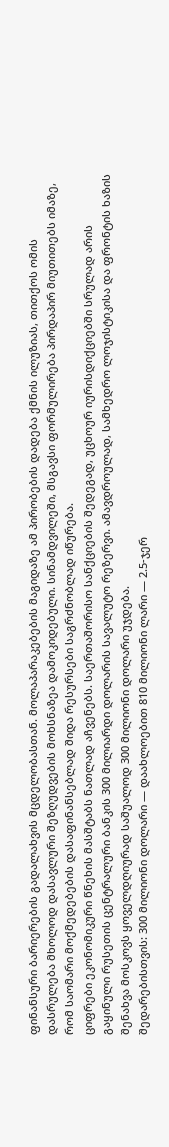ფინანსური ბარიერების გადალახვის მცდელობასთან. მოლაპარაკებების მაგიდაზე ამ პირობების დადება ქმნის ილუზიას, თითქოს ომის დასრულება მხოლოდ დასავლური შეზღუდვების მოხსნაზეა დამოკიდებული. სინამდვილეში, მსგავსი ფორმულირება პირდაპირ მიუთითებს იმაზე, რომ საომარი მოქმედებების დასაფინანსებლად შიდა რესურსები საგრძნობლად იწურება.
ციფრები ეკონომიკური წნეხის მასშტაბს ნათლად აჩვენებს. საერთაშორისო სანქციების შედეგად, უცხოურ იურისდიქციებში სრულად არის გაყინული რუსეთის ცენტრალური ბანკის 300 მილიარდი დოლარის სავალუტო რეზერვი. ამავდროულად, სამხედრო ლოჯისტიკისა და ფრონტის ხაზის შენახვა მოსკოვს ყოველდღიურად საშუალოდ 300 მილიონი დოლარი უჯდება.
შედარებისთვის: 300 მილიონი დოლარი — დაახლოებით 810 მილიონი ლარი — 2.5-ჯერ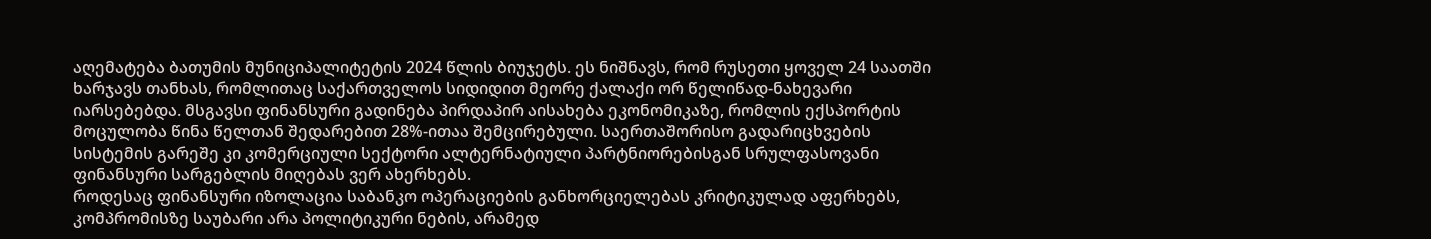აღემატება ბათუმის მუნიციპალიტეტის 2024 წლის ბიუჯეტს. ეს ნიშნავს, რომ რუსეთი ყოველ 24 საათში ხარჯავს თანხას, რომლითაც საქართველოს სიდიდით მეორე ქალაქი ორ წელიწად-ნახევარი იარსებებდა. მსგავსი ფინანსური გადინება პირდაპირ აისახება ეკონომიკაზე, რომლის ექსპორტის მოცულობა წინა წელთან შედარებით 28%-ითაა შემცირებული. საერთაშორისო გადარიცხვების სისტემის გარეშე კი კომერციული სექტორი ალტერნატიული პარტნიორებისგან სრულფასოვანი ფინანსური სარგებლის მიღებას ვერ ახერხებს.
როდესაც ფინანსური იზოლაცია საბანკო ოპერაციების განხორციელებას კრიტიკულად აფერხებს, კომპრომისზე საუბარი არა პოლიტიკური ნების, არამედ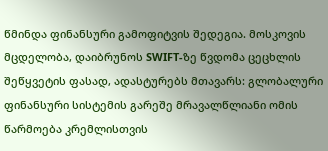წმინდა ფინანსური გამოფიტვის შედეგია. მოსკოვის მცდელობა, დაიბრუნოს SWIFT-ზე წვდომა ცეცხლის შეწყვეტის ფასად, ადასტურებს მთავარს: გლობალური ფინანსური სისტემის გარეშე მრავალწლიანი ომის წარმოება კრემლისთვის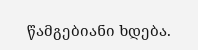წამგებიანი ხდება.